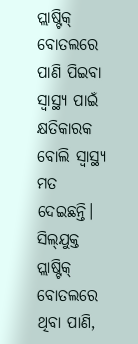ପ୍ଲାଷ୍ଟିକ୍‌ ବୋତଲରେ ପାଣି ପିଇବା ସ୍ବାସ୍ଥ୍ୟ ପାଇଁ କ୍ଷତିକାରକ ବୋଲି ସ୍ବାସ୍ଥ୍ୟ ମତ ଦେଇଛନ୍ତି। ସିଲ୍‌ଯୁକ୍ତ ପ୍ଲାଷ୍ଟିକ୍‌ ବୋତଲରେ ଥିବା ପାଣି,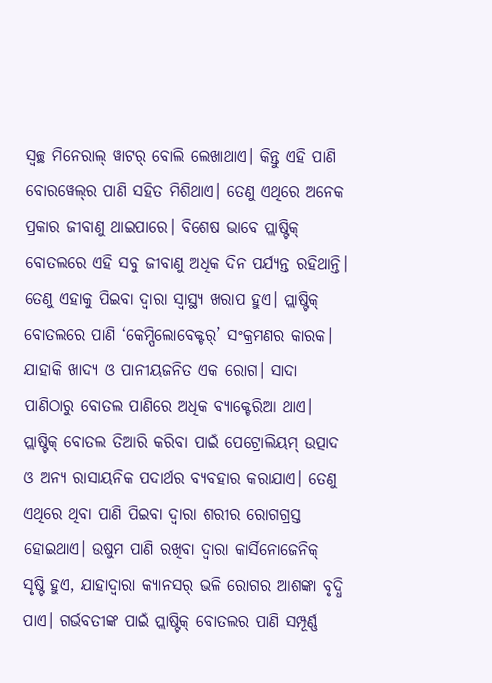ସ୍ବଚ୍ଛ ମିନେରାଲ୍‌ ୱାଟର୍‌ ବୋଲି ଲେଖାଥାଏ। କିନ୍ତୁ ଏହି ପାଣି ବୋରୱେଲ୍‌ର ପାଣି ସହିତ ମିଶିଥାଏ। ତେଣୁ ଏଥିରେ ଅନେକ ପ୍ରକାର ଜୀବାଣୁ ଥାଇପାରେ। ବିଶେଷ ଭାବେ ପ୍ଲାଷ୍ଟିକ୍‌ ବୋତଲରେ ଏହି ସବୁ ଜୀବାଣୁ ଅଧିକ ଦିନ ପର୍ଯ୍ୟନ୍ତ ରହିଥାନ୍ତି। ତେଣୁ ଏହାକୁ ପିଇବା ଦ୍ବାରା ସ୍ବାସ୍ଥ୍ୟ ଖରାପ ହୁଏ। ପ୍ଲାଷ୍ଟିକ୍‌ ବୋତଲରେ ପାଣି ‘କେମ୍ପିଲୋବେକ୍ଟର୍‌’ ସଂକ୍ରମଣର କାରକ। ଯାହାକି ଖାଦ୍ୟ ଓ ପାନୀୟଜନିତ ଏକ ରୋଗ। ସାଦା ପାଣିଠାରୁ ବୋତଲ ପାଣିରେ ଅଧିକ ବ୍ୟାକ୍ଟେରିଆ ଥାଏ। ପ୍ଲାଷ୍ଟିକ୍‌ ବୋତଲ ତିଆରି କରିବା ପାଇଁ ପେଟ୍ରୋଲିୟମ୍‌ ଉତ୍ପାଦ ଓ ଅନ୍ୟ ରାସାୟନିକ ପଦାର୍ଥର ବ୍ୟବହାର କରାଯାଏ। ତେଣୁ ଏଥିରେ ଥିବା ପାଣି ପିଇବା ଦ୍ବାରା ଶରୀର ରୋଗଗ୍ରସ୍ତ ହୋଇଥାଏ। ଉଷୁମ ପାଣି ରଖିବା ଦ୍ବାରା କାର୍ସିନୋଜେନିକ୍‌ ‌ ସୃଷ୍ଟି ହୁଏ, ଯାହାଦ୍ବାରା କ୍ୟାନସର୍‌ ଭଳି ରୋଗର ଆଶଙ୍କା ବୃଦ୍ଧି ପାଏ। ଗର୍ଭବତୀଙ୍କ ପାଇଁ ପ୍ଲାଷ୍ଟିକ୍‌ ବୋତଲର ପାଣି ସମ୍ପୂର୍ଣ୍ଣ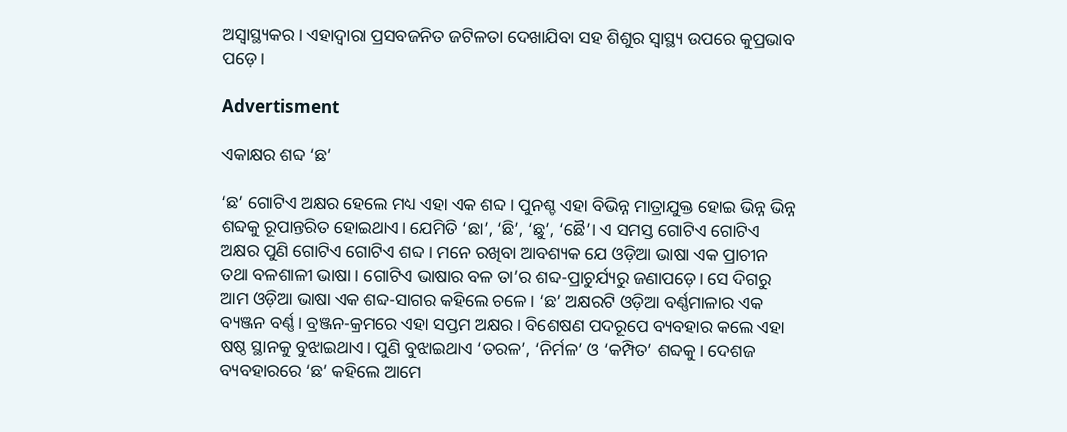ଅସ୍ବାସ୍ଥ୍ୟକର। ଏହାଦ୍ବାରା ପ୍ରସବଜନିତ ଜଟିଳତା ଦେଖାଯିବା ସହ ଶିଶୁର ସ୍ବାସ୍ଥ୍ୟ ଉପରେ କୁପ୍ରଭାବ ପଡ଼େ।

Advertisment

ଏକାକ୍ଷର ଶବ୍ଦ ‘ଛ’

‘ଛ’ ଗୋଟିଏ ଅକ୍ଷର ହେଲେ ମଧ୍ୟ ଏହା ଏକ ଶବ୍ଦ। ପୁନଶ୍ଚ ଏହା ବିଭିନ୍ନ ମାତ୍ରାଯୁକ୍ତ ହୋଇ ଭିନ୍ନ ଭିନ୍ନ ଶବ୍ଦକୁ ରୂପାନ୍ତରିତ ହୋଇଥାଏ। ଯେମିତି ‘ଛା’, ‘ଛି’, ‘ଛୁ’, ‘ଛୈ’। ଏ ସମସ୍ତ ଗୋଟିଏ ଗୋଟିଏ ଅକ୍ଷର ପୁଣି ଗୋଟିଏ ଗୋଟିଏ ଶବ୍ଦ। ମନେ ରଖିବା ଆବଶ୍ୟକ ଯେ ଓଡ଼ିଆ ଭାଷା ଏକ ପ୍ରାଚୀନ ତଥା ବଳଶାଳୀ ଭାଷା। ଗୋଟିଏ ଭାଷାର ବଳ ତା’ର ଶବ୍ଦ-ପ୍ରାଚୁର୍ଯ୍ୟରୁ ଜଣାପଡ଼େ। ସେ ଦିଗରୁ ଆମ ଓଡ଼ିଆ ଭାଷା ଏକ ଶବ୍ଦ-ସାଗର କହିଲେ ଚଳେ। ‘ଛ’ ଅକ୍ଷରଟି ଓଡ଼ିଆ ବର୍ଣ୍ଣମାଳାର ଏକ ବ୍ୟଞ୍ଜନ ବର୍ଣ୍ଣ। ବ୍ରଞ୍ଜନ-କ୍ରମରେ ଏହା ସପ୍ତମ ଅକ୍ଷର। ବିଶେଷଣ ପଦରୂପେ ବ୍ୟବହାର କଲେ ଏହା ଷଷ୍ଠ ସ୍ଥାନକୁ ବୁଝାଇଥାଏ। ପୁଣି ବୁଝାଇଥାଏ ‘ତରଳ’, ‘ନିର୍ମଳ’ ଓ ‘କମ୍ପିତ’ ଶବ୍ଦକୁ। ଦେଶଜ ବ୍ୟବହାରରେ ‘ଛ’ କହିଲେ ଆମେ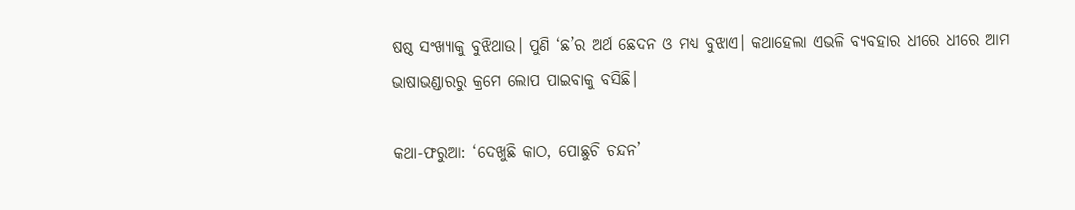ଷଷ୍ଠ ସଂଖ୍ୟାକୁ ବୁଝିଥାଉ। ପୁଣି ‘ଛ’ର ଅର୍ଥ ଛେଦନ ଓ ମଧ୍ୟ ବୁଝାଏ। କଥାହେଲା ଏଭଳି ବ୍ୟବହାର ଧୀରେ ଧୀରେ ଆମ ଭାଷାଭଣ୍ଡାରରୁ କ୍ରମେ ଲୋପ ପାଇବାକୁ ବସିଛି।

କଥା-ଫରୁଆ: ‘ଦେଖୁଛି କାଠ, ପୋଛୁଚି ଚନ୍ଦନ’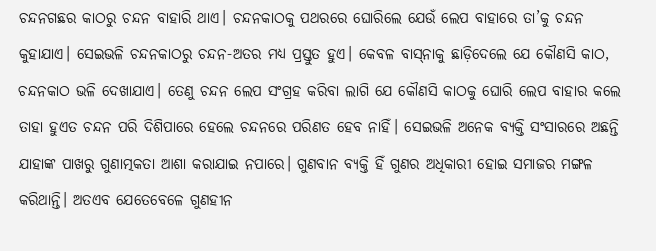ଚନ୍ଦନଗଛର କାଠରୁ ଚନ୍ଦନ ବାହାରି ଥାଏ। ଚନ୍ଦନକାଠକୁ ପଥରରେ ଘୋରିଲେ ଯେଉଁ ଲେପ ବାହାରେ ତା’କୁ ଚନ୍ଦନ କୁହାଯାଏ। ସେଇଭଳି ଚନ୍ଦନକାଠରୁ ଚନ୍ଦନ-ଅତର ମଧ୍ୟ ପ୍ରସ୍ତୁତ ହୁଏ। କେବଳ ବାସ୍‌ନାକୁ ଛାଡ଼ିଦେଲେ ଯେ କୌଣସି କାଠ, ଚନ୍ଦନକାଠ ଭଳି ଦେଖାଯାଏ। ତେଣୁ ଚନ୍ଦନ ଲେପ ସଂଗ୍ରହ କରିବା ଲାଗି ଯେ କୌଣସି କାଠକୁ ଘୋରି ଲେପ ବାହାର କଲେ ତାହା ହୁଏତ ଚନ୍ଦନ ପରି ଦିଶିପାରେ ହେଲେ ଚନ୍ଦନରେ ପରିଣତ ହେବ ନାହିଁ। ସେଇଭଳି ଅନେକ ବ୍ୟକ୍ତି ସଂସାରରେ ଅଛନ୍ତି ଯାହାଙ୍କ ପାଖରୁ ଗୁଣାତ୍ମକତା ଆଶା କରାଯାଇ ନପାରେ। ଗୁଣବାନ ବ୍ୟକ୍ତି ହିଁ ଗୁଣର ଅଧିକାରୀ ହୋଇ ସମାଜର ମଙ୍ଗଳ କରିଥାନ୍ତି। ଅତଏବ ଯେତେବେଳେ ଗୁଣହୀନ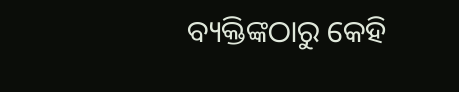ବ୍ୟକ୍ତିଙ୍କଠାରୁ କେହି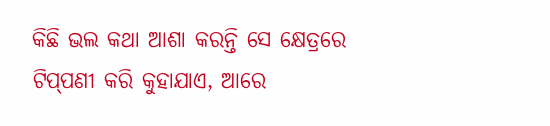କିଛି ଭଲ କଥା ଆଶା କରନ୍ତି ସେ କ୍ଷେତ୍ରରେ ଟିପ୍‌ପଣୀ କରି କୁହାଯାଏ, ଆରେ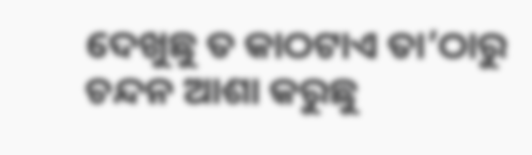ଦେଖୁଛୁ ତ କାଠଟାଏ ତା’ଠାରୁ ଚନ୍ଦନ ଆଶ‌ା କରୁଛୁ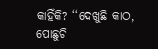କାହିଁକି? ‘‘ଦେଖୁଛି କାଠ, ପୋଛୁଚି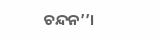ଚନ୍ଦନ’’।